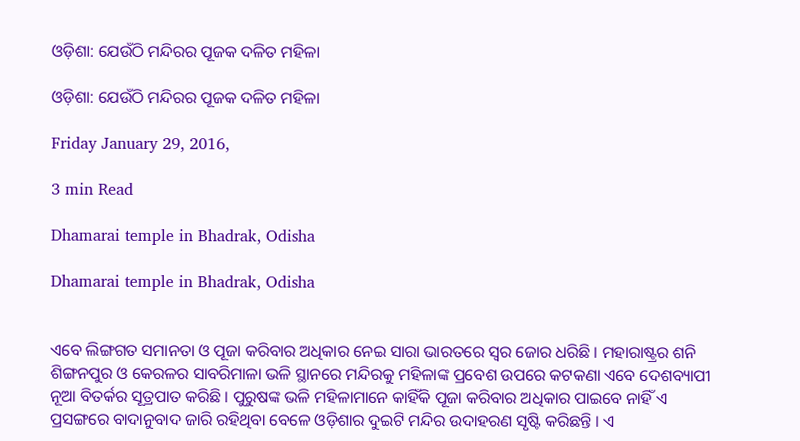ଓଡ଼ିଶା: ଯେଉଁଠି ମନ୍ଦିରର ପୂଜକ ଦଳିତ ମହିଳା

ଓଡ଼ିଶା: ଯେଉଁଠି ମନ୍ଦିରର ପୂଜକ ଦଳିତ ମହିଳା

Friday January 29, 2016,

3 min Read

Dhamarai temple in Bhadrak, Odisha

Dhamarai temple in Bhadrak, Odisha


ଏବେ ଲିଙ୍ଗଗତ ସମାନତା ଓ ପୂଜା କରିବାର ଅଧିକାର ନେଇ ସାରା ଭାରତରେ ସ୍ଵର ଜୋର ଧରିଛି । ମହାରାଷ୍ଟ୍ରର ଶନି ଶିଙ୍ଗନପୁର ଓ କେରଳର ସାବରିମାଳା ଭଳି ସ୍ଥାନରେ ମନ୍ଦିରକୁ ମହିଳାଙ୍କ ପ୍ରବେଶ ଉପରେ କଟକଣା ଏବେ ଦେଶବ୍ୟାପୀ ନୂଆ ବିତର୍କର ସୂତ୍ରପାତ କରିଛି । ପୁରୁଷଙ୍କ ଭଳି ମହିଳାମାନେ କାହିଁକି ପୂଜା କରିବାର ଅଧିକାର ପାଇବେ ନାହିଁ ଏ ପ୍ରସଙ୍ଗରେ ବାଦାନୁବାଦ ଜାରି ରହିଥିବା ବେଳେ ଓଡ଼ିଶାର ଦୁଇଟି ମନ୍ଦିର ଉଦାହରଣ ସୃଷ୍ଟି କରିଛନ୍ତି । ଏ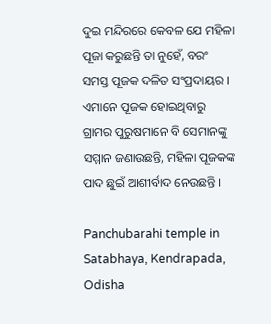ଦୁଇ ମନ୍ଦିରରେ କେବଳ ଯେ ମହିଳା ପୂଜା କରୁଛନ୍ତି ତା ନୁହେଁ, ବରଂ ସମସ୍ତ ପୂଜକ ଦଳିତ ସଂପ୍ରଦାୟର । ଏମାନେ ପୂଜକ ହୋଇଥିବାରୁ ଗ୍ରାମର ପୁରୁଷମାନେ ବି ସେମାନଙ୍କୁ ସମ୍ମାନ ଜଣାଉଛନ୍ତି, ମହିଳା ପୂଜକଙ୍କ ପାଦ ଛୁଇଁ ଆଶୀର୍ବାଦ ନେଉଛନ୍ତି ।

Panchubarahi temple in Satabhaya, Kendrapada, Odisha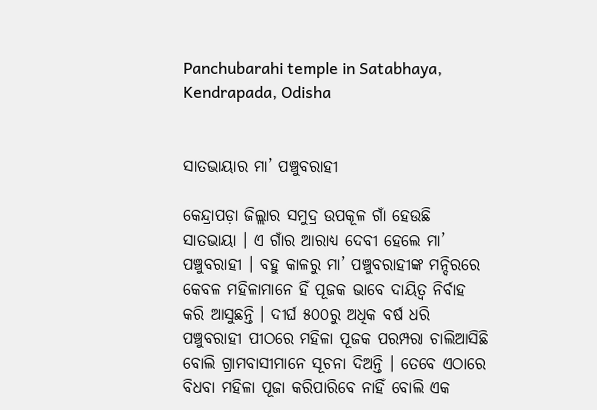Panchubarahi temple in Satabhaya, Kendrapada, Odisha


ସାତଭାୟାର ମା’ ପଞ୍ଚୁବରାହୀ

କେନ୍ଦ୍ରାପଡ଼ା ଜିଲ୍ଲାର ସମୁଦ୍ର ଉପକୂଳ ଗାଁ ହେଉଛି ସାତଭାୟା । ଏ ଗାଁର ଆରାଧ୍ୟ ଦେବୀ ହେଲେ ମା’ ପଞ୍ଚୁବରାହୀ । ବହୁ କାଳରୁ ମା’ ପଞ୍ଚୁବରାହୀଙ୍କ ମନ୍ଦିରରେ କେବଳ ମହିଳାମାନେ ହିଁ ପୂଜକ ଭାବେ ଦାୟିତ୍ୱ ନିର୍ବାହ କରି ଆସୁଛନ୍ତି । ଦୀର୍ଘ ୫୦୦ରୁ ଅଧିକ ବର୍ଷ ଧରି ପଞ୍ଚୁବରାହୀ ପୀଠରେ ମହିଳା ପୂଜକ ପରମ୍ପରା ଚାଲିଆସିଛି ବୋଲି ଗ୍ରାମବାସୀମାନେ ସୂଚନା ଦିଅନ୍ତି । ତେବେ ଏଠାରେ ବିଧବା ମହିଳା ପୂଜା କରିପାରିବେ ନାହିଁ ବୋଲି ଏକ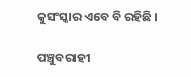କୁସଂସ୍କାର ଏବେ ବି ରହିଛି ।

ପଞ୍ଚୁବରାହୀ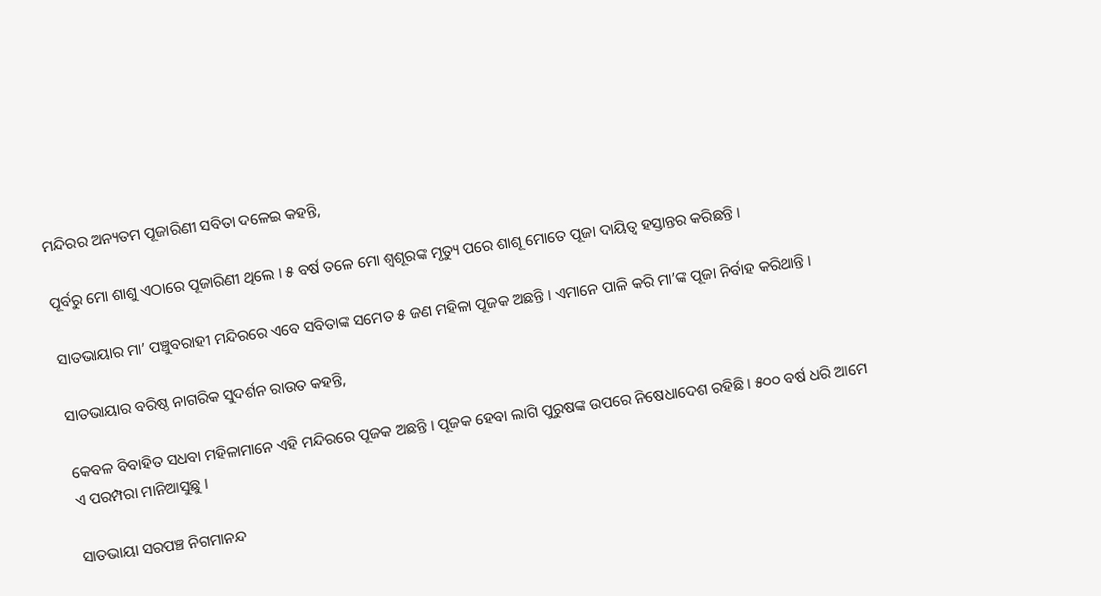ମନ୍ଦିରର ଅନ୍ୟତମ ପୂଜାରିଣୀ ସବିତା ଦଳେଇ କହନ୍ତି,

ପୂର୍ବରୁ ମୋ ଶାଶୁ ଏଠାରେ ପୂଜାରିଣୀ ଥିଲେ । ୫ ବର୍ଷ ତଳେ ମୋ ଶ୍ୱଶୂରଙ୍କ ମୃତ୍ୟୁ ପରେ ଶାଶୂ ମୋତେ ପୂଜା ଦାୟିତ୍ୱ ହସ୍ତାନ୍ତର କରିଛନ୍ତି ।

ସାତଭାୟାର ମା’ ପଞ୍ଚୁବରାହୀ ମନ୍ଦିରରେ ଏବେ ସବିତାଙ୍କ ସମେତ ୫ ଜଣ ମହିଳା ପୂଜକ ଅଛନ୍ତି । ଏମାନେ ପାଳି କରି ମା’ଙ୍କ ପୂଜା ନିର୍ବାହ କରିଥାନ୍ତି ।

ସାତଭାୟାର ବରିଷ୍ଠ ନାଗରିକ ସୁଦର୍ଶନ ରାଉତ କହନ୍ତି,

କେବଳ ବିବାହିତ ସଧବା ମହିଳାମାନେ ଏହି ମନ୍ଦିରରେ ପୂଜକ ଅଛନ୍ତି । ପୂଜକ ହେବା ଲାଗି ପୁରୁଷଙ୍କ ଉପରେ ନିଷେଧାଦେଶ ରହିଛି । ୫୦୦ ବର୍ଷ ଧରି ଆମେ ଏ ପରମ୍ପରା ମାନିଆସୁଛୁ ।

ସାତଭାୟା ସରପଞ୍ଚ ନିଗମାନନ୍ଦ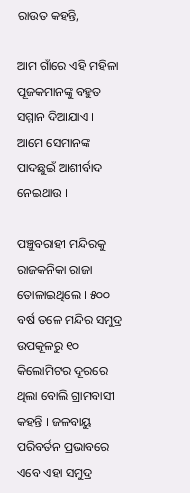ରାଉତ କହନ୍ତି,

ଆମ ଗାଁରେ ଏହି ମହିଳା ପୂଜକମାନଙ୍କୁ ବହୁତ ସମ୍ମାନ ଦିଆଯାଏ । ଆମେ ସେମାନଙ୍କ ପାଦଛୁଇଁ ଆଶୀର୍ବାଦ ନେଇଥାଉ ।

ପଞ୍ଚୁବରାହୀ ମନ୍ଦିରକୁ ରାଜକନିକା ରାଜା ତୋଳାଇଥିଲେ । ୫୦୦ ବର୍ଷ ତଳେ ମନ୍ଦିର ସମୁଦ୍ର ଉପକୂଳରୁ ୧୦ କିଲୋମିଟର ଦୂରରେ ଥିଲା ବୋଲି ଗ୍ରାମବାସୀ କହନ୍ତି । ଜଳବାୟୁ ପରିବର୍ତନ ପ୍ରଭାବରେ ଏବେ ଏହା ସମୁଦ୍ର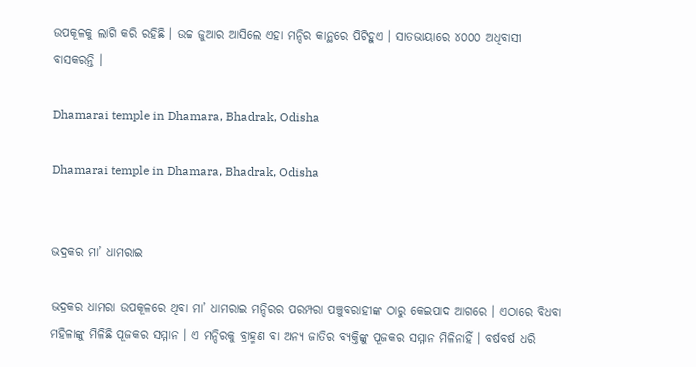ଉପକୂଳକୁ ଲାଗି କରି ରହିଛି । ଉଚ୍ଚ ଜୁଆର ଆସିଲେ ଏହା ମନ୍ଦିର କାନ୍ଥରେ ପିଟିହୁଏ । ସାତଭାୟାରେ ୪୦୦୦ ଅଧିବାସୀ ବାସକରନ୍ତି ।

Dhamarai temple in Dhamara, Bhadrak, Odisha

Dhamarai temple in Dhamara, Bhadrak, Odisha


ଭଦ୍ରକର ମା’ ଧାମରାଇ

ଭଦ୍ରକର ଧାମରା ଉପକୂଳରେ ଥିବା ମା’ ଧାମରାଇ ମନ୍ଦିରର ପରମ୍ପରା ପଞ୍ଚୁବରାହୀଙ୍କ ଠାରୁ କେଇପାଦ ଆଗରେ । ଏଠାରେ ବିଧବା ମହିଳାଙ୍କୁ ମିଳିଛି ପୂଜକର ସମ୍ମାନ । ଏ ମନ୍ଦିରକୁ ବ୍ରାହ୍ମଣ ବା ଅନ୍ୟ ଜାତିର ବ୍ୟକ୍ତିଙ୍କୁ ପୂଜକର ସମ୍ମାନ ମିଳିନାହିଁ । ବର୍ଷବର୍ଷ ଧରି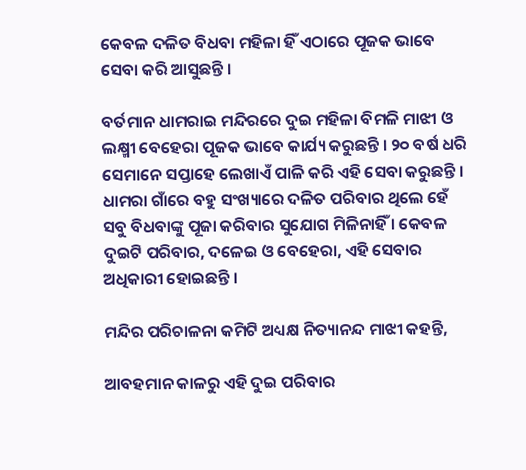କେବଳ ଦଳିତ ବିଧବା ମହିଳା ହିଁ ଏଠାରେ ପୂଜକ ଭାବେ ସେବା କରି ଆସୁଛନ୍ତି ।

ବର୍ତମାନ ଧାମରାଇ ମନ୍ଦିରରେ ଦୁଇ ମହିଳା ବିମଳି ମାଝୀ ଓ ଲକ୍ଷ୍ମୀ ବେହେରା ପୂଜକ ଭାବେ କାର୍ଯ୍ୟ କରୁଛନ୍ତି । ୨୦ ବର୍ଷ ଧରି ସେମାନେ ସପ୍ତାହେ ଲେଖାଏଁ ପାଳି କରି ଏହି ସେବା କରୁଛନ୍ତି । ଧାମରା ଗାଁରେ ବହୁ ସଂଖ୍ୟାରେ ଦଳିତ ପରିବାର ଥିଲେ ହେଁ ସବୁ ବିଧବାଙ୍କୁ ପୂଜା କରିବାର ସୁଯୋଗ ମିଳିନାହିଁ । କେବଳ ଦୁଇଟି ପରିବାର, ଦଳେଇ ଓ ବେହେରା, ଏହି ସେବାର ଅଧିକାରୀ ହୋଇଛନ୍ତି ।

ମନ୍ଦିର ପରିଚାଳନା କମିଟି ଅଧ୍ୟକ୍ଷ ନିତ୍ୟାନନ୍ଦ ମାଝୀ କହନ୍ତି,

ଆବହମାନ କାଳରୁ ଏହି ଦୁଇ ପରିବାର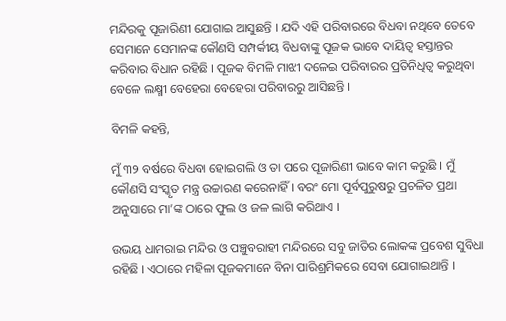ମନ୍ଦିରକୁ ପୂଜାରିଣୀ ଯୋଗାଇ ଆସୁଛନ୍ତି । ଯଦି ଏହି ପରିବାରରେ ବିଧବା ନଥିବେ ତେବେ ସେମାନେ ସେମାନଙ୍କ କୌଣସି ସମ୍ପର୍କୀୟ ବିଧବାଙ୍କୁ ପୂଜକ ଭାବେ ଦାୟିତ୍ୱ ହସ୍ତାନ୍ତର କରିବାର ବିଧାନ ରହିଛି । ପୂଜକ ବିମଳି ମାଝୀ ଦଳେଇ ପରିବାରର ପ୍ରତିନିଧିତ୍ୱ କରୁଥିବା ବେଳେ ଲକ୍ଷ୍ମୀ ବେହେରା ବେହେରା ପରିବାରରୁ ଆସିଛନ୍ତି ।

ବିମଳି କହନ୍ତି,

ମୁଁ ୩୨ ବର୍ଷରେ ବିଧବା ହୋଇଗଲି ଓ ତା ପରେ ପୂଜାରିଣୀ ଭାବେ କାମ କରୁଛି । ମୁଁ କୌଣସି ସଂସ୍କୃତ ମନ୍ତ୍ର ଉଚ୍ଚାରଣ କରେନାହିଁ । ବରଂ ମୋ ପୂର୍ବପୁରୁଷରୁ ପ୍ରଚଳିତ ପ୍ରଥା ଅନୁସାରେ ମା’ଙ୍କ ଠାରେ ଫୁଲ ଓ ଜଳ ଲାଗି କରିଥାଏ ।

ଉଭୟ ଧାମରାଇ ମନ୍ଦିର ଓ ପଞ୍ଚୁବରାହୀ ମନ୍ଦିରରେ ସବୁ ଜାତିର ଲୋକଙ୍କ ପ୍ରବେଶ ସୁବିଧା ରହିଛି । ଏଠାରେ ମହିଳା ପୂଜକମାନେ ବିନା ପାରିଶ୍ରମିକରେ ସେବା ଯୋଗାଇଥାନ୍ତି ।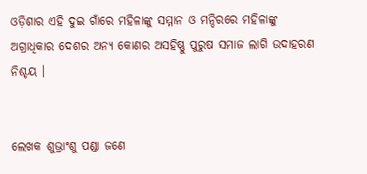ଓଡ଼ିଶାର ଏହି ଦୁଇ ଗାଁରେ ମହିଳାଙ୍କୁ ସମ୍ମାନ ଓ ମନ୍ଦିରରେ ମହିଳାଙ୍କୁ ଅଗ୍ରାଧିକାର ଦେଶର ଅନ୍ୟ କୋଣର ଅସହିଷ୍ଣୁ ପୁରୁଷ ସମାଜ ଲାଗି ଉଦାହରଣ ନିଶ୍ଚୟ ।


ଲେଖକ ଶୁଭ୍ରାଂଶୁ ପଣ୍ଡା ଜଣେ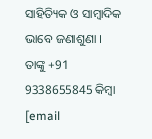ସାହିତ୍ୟିକ ଓ ସାମ୍ବାଦିକ ଭାବେ ଜଣାଶୁଣା । ତାଙ୍କୁ +91 9338655845 କିମ୍ବା [email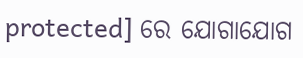protected] ରେ ଯୋଗାଯୋଗ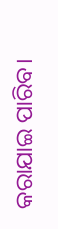କରାଯାଇ ପାରିବ।